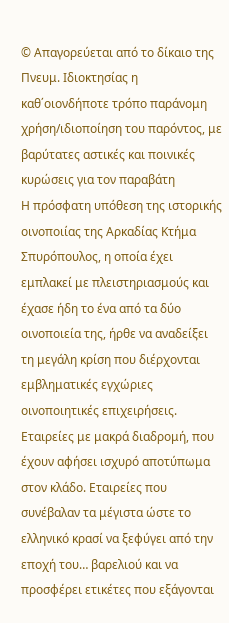© Απαγορεύεται από το δίκαιο της Πνευμ. Ιδιοκτησίας η καθ΄οιονδήποτε τρόπο παράνομη χρήση/ιδιοποίηση του παρόντος, με βαρύτατες αστικές και ποινικές κυρώσεις για τον παραβάτη
Η πρόσφατη υπόθεση της ιστορικής οινοποιίας της Αρκαδίας Κτήμα Σπυρόπουλος, η οποία έχει εμπλακεί με πλειστηριασμούς και έχασε ήδη το ένα από τα δύο οινοποιεία της, ήρθε να αναδείξει τη μεγάλη κρίση που διέρχονται εμβληματικές εγχώριες οινοποιητικές επιχειρήσεις.
Εταιρείες με μακρά διαδρομή, που έχουν αφήσει ισχυρό αποτύπωμα στον κλάδο. Εταιρείες που συνέβαλαν τα μέγιστα ώστε το ελληνικό κρασί να ξεφύγει από την εποχή του… βαρελιού και να προσφέρει ετικέτες που εξάγονται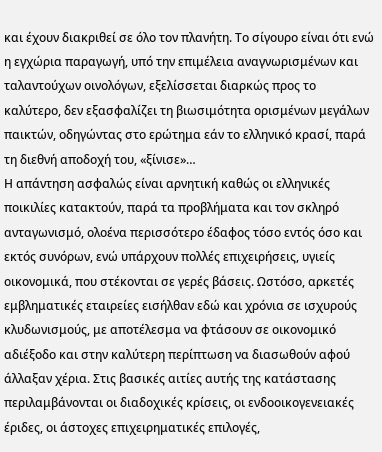και έχουν διακριθεί σε όλο τον πλανήτη. Το σίγουρο είναι ότι ενώ η εγχώρια παραγωγή, υπό την επιμέλεια αναγνωρισμένων και ταλαντούχων οινολόγων, εξελίσσεται διαρκώς προς το καλύτερο, δεν εξασφαλίζει τη βιωσιμότητα ορισμένων μεγάλων παικτών, οδηγώντας στο ερώτημα εάν το ελληνικό κρασί, παρά τη διεθνή αποδοχή του, «ξίνισε»…
Η απάντηση ασφαλώς είναι αρνητική καθώς οι ελληνικές ποικιλίες κατακτούν, παρά τα προβλήματα και τον σκληρό ανταγωνισμό, ολοένα περισσότερο έδαφος τόσο εντός όσο και εκτός συνόρων, ενώ υπάρχουν πολλές επιχειρήσεις, υγιείς οικονομικά, που στέκονται σε γερές βάσεις. Ωστόσο, αρκετές εμβληματικές εταιρείες εισήλθαν εδώ και χρόνια σε ισχυρούς κλυδωνισμούς, με αποτέλεσμα να φτάσουν σε οικονομικό αδιέξοδο και στην καλύτερη περίπτωση να διασωθούν αφού άλλαξαν χέρια. Στις βασικές αιτίες αυτής της κατάστασης περιλαμβάνονται οι διαδοχικές κρίσεις, οι ενδοοικογενειακές έριδες, οι άστοχες επιχειρηματικές επιλογές,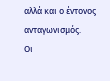αλλά και ο έντονος ανταγωνισμός.
Οι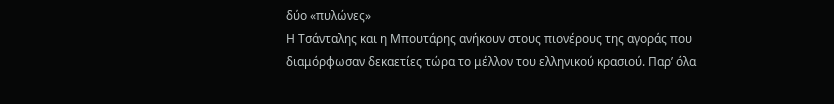δύο «πυλώνες»
Η Τσάνταλης και η Μπουτάρης ανήκουν στους πιονέρους της αγοράς που διαμόρφωσαν δεκαετίες τώρα το μέλλον του ελληνικού κρασιού. Παρ’ όλα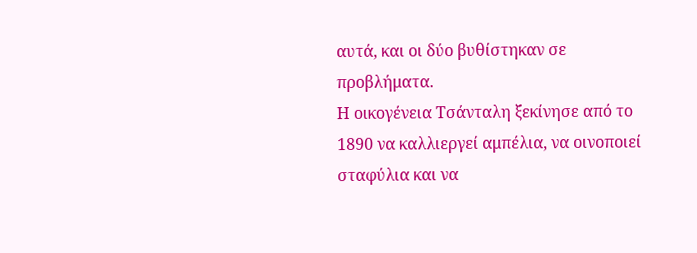αυτά, και οι δύο βυθίστηκαν σε προβλήματα.
Η οικογένεια Τσάνταλη ξεκίνησε από το 1890 να καλλιεργεί αμπέλια, να οινοποιεί σταφύλια και να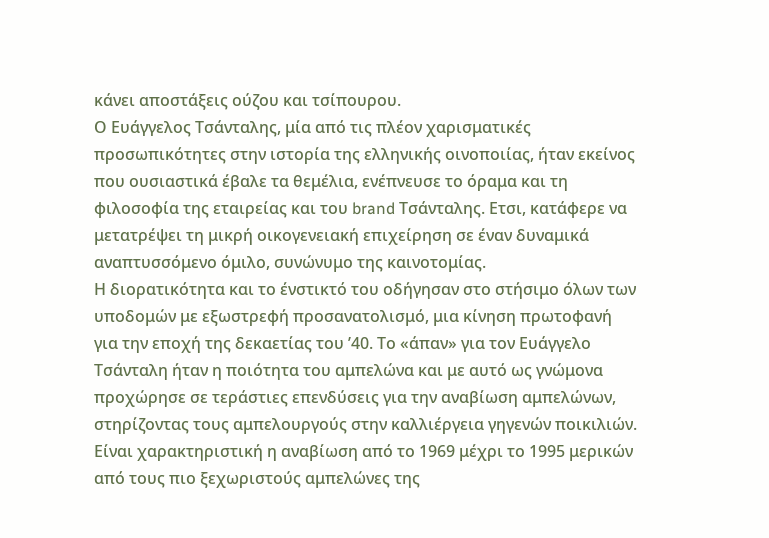κάνει αποστάξεις ούζου και τσίπουρου.
Ο Ευάγγελoς Τσάνταλης, μία από τις πλέον χαρισματικές προσωπικότητες στην ιστορία της ελληνικής οινοποιίας, ήταν εκείνος που ουσιαστικά έβαλε τα θεμέλια, ενέπνευσε το όραμα και τη φιλοσοφία της εταιρείας και του brand Τσάνταλης. Ετσι, κατάφερε να μετατρέψει τη μικρή οικογενειακή επιχείρηση σε έναν δυναμικά αναπτυσσόμενο όμιλο, συνώνυμο της καινοτομίας.
Η διορατικότητα και το ένστικτό του οδήγησαν στο στήσιμο όλων των υποδομών με εξωστρεφή προσανατολισμό, μια κίνηση πρωτοφανή για την εποχή της δεκαετίας του ’40. Το «άπαν» για τον Ευάγγελο Τσάνταλη ήταν η ποιότητα του αμπελώνα και με αυτό ως γνώμονα προχώρησε σε τεράστιες επενδύσεις για την αναβίωση αμπελώνων, στηρίζοντας τους αμπελουργούς στην καλλιέργεια γηγενών ποικιλιών.
Είναι χαρακτηριστική η αναβίωση από το 1969 μέχρι το 1995 μερικών από τους πιο ξεχωριστούς αμπελώνες της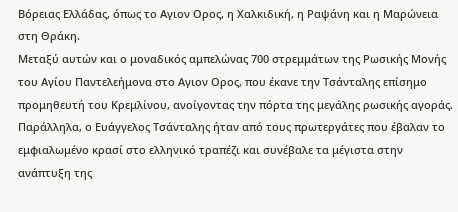Βόρειας Ελλάδας, όπως το Αγιον Ορος, η Χαλκιδική, η Ραψάνη και η Μαρώνεια στη Θράκη.
Μεταξύ αυτών και ο μοναδικός αμπελώνας 700 στρεμμάτων της Ρωσικής Μονής του Αγίου Παντελεήμονα στο Αγιον Ορος, που έκανε την Τσάνταλης επίσημο προμηθευτή του Κρεμλίνου, ανοίγοντας την πόρτα της μεγάλης ρωσικής αγοράς.
Παράλληλα, ο Ευάγγελος Τσάνταλης ήταν από τους πρωτεργάτες που έβαλαν το εμφιαλωμένο κρασί στο ελληνικό τραπέζι και συνέβαλε τα μέγιστα στην ανάπτυξη της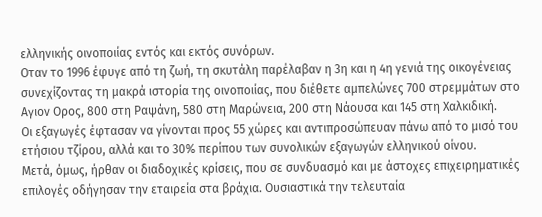ελληνικής οινοποιίας εντός και εκτός συνόρων.
Οταν το 1996 έφυγε από τη ζωή, τη σκυτάλη παρέλαβαν η 3η και η 4η γενιά της οικογένειας συνεχίζοντας τη μακρά ιστορία της οινοποιίας, που διέθετε αμπελώνες 700 στρεμμάτων στο Αγιον Ορος, 800 στη Ραψάνη, 580 στη Μαρώνεια, 200 στη Νάουσα και 145 στη Χαλκιδική.
Οι εξαγωγές έφτασαν να γίνονται προς 55 χώρες και αντιπροσώπευαν πάνω από το μισό του ετήσιου τζίρου, αλλά και το 30% περίπου των συνολικών εξαγωγών ελληνικού οίνου.
Μετά, όμως, ήρθαν οι διαδοχικές κρίσεις, που σε συνδυασμό και με άστοχες επιχειρηματικές επιλογές οδήγησαν την εταιρεία στα βράχια. Ουσιαστικά την τελευταία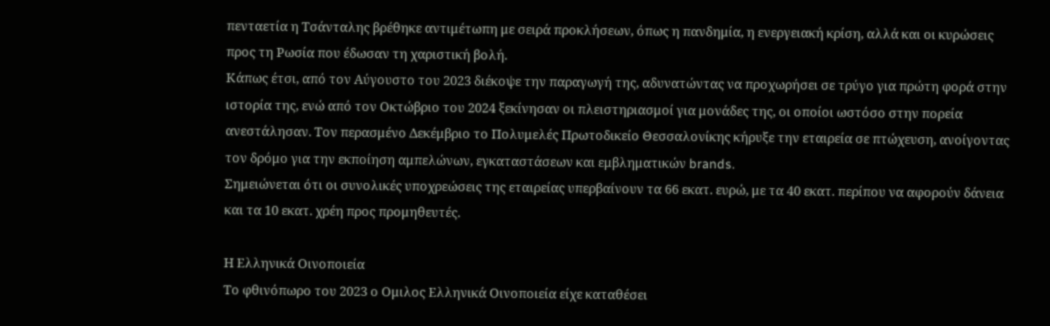πενταετία η Τσάνταλης βρέθηκε αντιμέτωπη με σειρά προκλήσεων, όπως η πανδημία, η ενεργειακή κρίση, αλλά και οι κυρώσεις προς τη Ρωσία που έδωσαν τη χαριστική βολή.
Κάπως έτσι, από τον Αύγουστο του 2023 διέκοψε την παραγωγή της, αδυνατώντας να προχωρήσει σε τρύγο για πρώτη φορά στην ιστορία της, ενώ από τον Οκτώβριο του 2024 ξεκίνησαν οι πλειστηριασμοί για μονάδες της, οι οποίοι ωστόσο στην πορεία ανεστάλησαν. Τον περασμένο Δεκέμβριο το Πολυμελές Πρωτοδικείο Θεσσαλονίκης κήρυξε την εταιρεία σε πτώχευση, ανοίγοντας τον δρόμο για την εκποίηση αμπελώνων, εγκαταστάσεων και εμβληματικών brands.
Σημειώνεται ότι οι συνολικές υποχρεώσεις της εταιρείας υπερβαίνουν τα 66 εκατ. ευρώ, με τα 40 εκατ. περίπου να αφορούν δάνεια και τα 10 εκατ. χρέη προς προμηθευτές.

Η Ελληνικά Οινοποιεία
Το φθινόπωρο του 2023 ο Ομιλος Ελληνικά Οινοποιεία είχε καταθέσει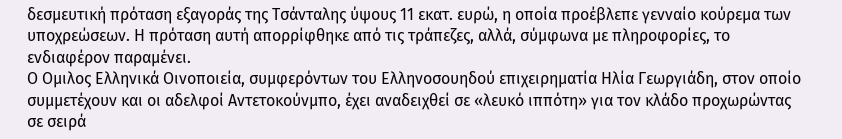δεσμευτική πρόταση εξαγοράς της Τσάνταλης ύψους 11 εκατ. ευρώ, η οποία προέβλεπε γενναίο κούρεμα των υποχρεώσεων. Η πρόταση αυτή απορρίφθηκε από τις τράπεζες, αλλά, σύμφωνα με πληροφορίες, το ενδιαφέρον παραμένει.
Ο Ομιλος Ελληνικά Οινοποιεία, συμφερόντων του Ελληνοσουηδού επιχειρηματία Ηλία Γεωργιάδη, στον οποίο συμμετέχουν και οι αδελφοί Αντετοκούνμπο, έχει αναδειχθεί σε «λευκό ιππότη» για τον κλάδο προχωρώντας σε σειρά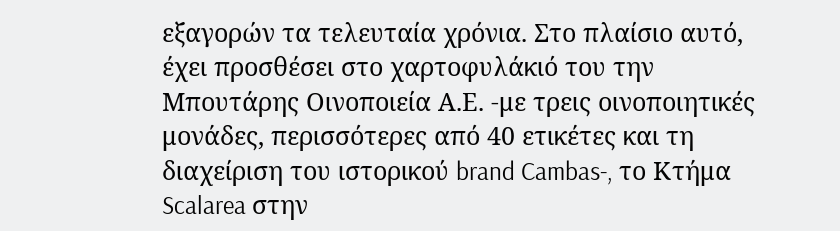εξαγορών τα τελευταία χρόνια. Στο πλαίσιο αυτό, έχει προσθέσει στο χαρτοφυλάκιό του την Μπουτάρης Οινοποιεία Α.Ε. -με τρεις οινοποιητικές μονάδες, περισσότερες από 40 ετικέτες και τη διαχείριση του ιστορικού brand Cambas-, το Κτήμα Scalarea στην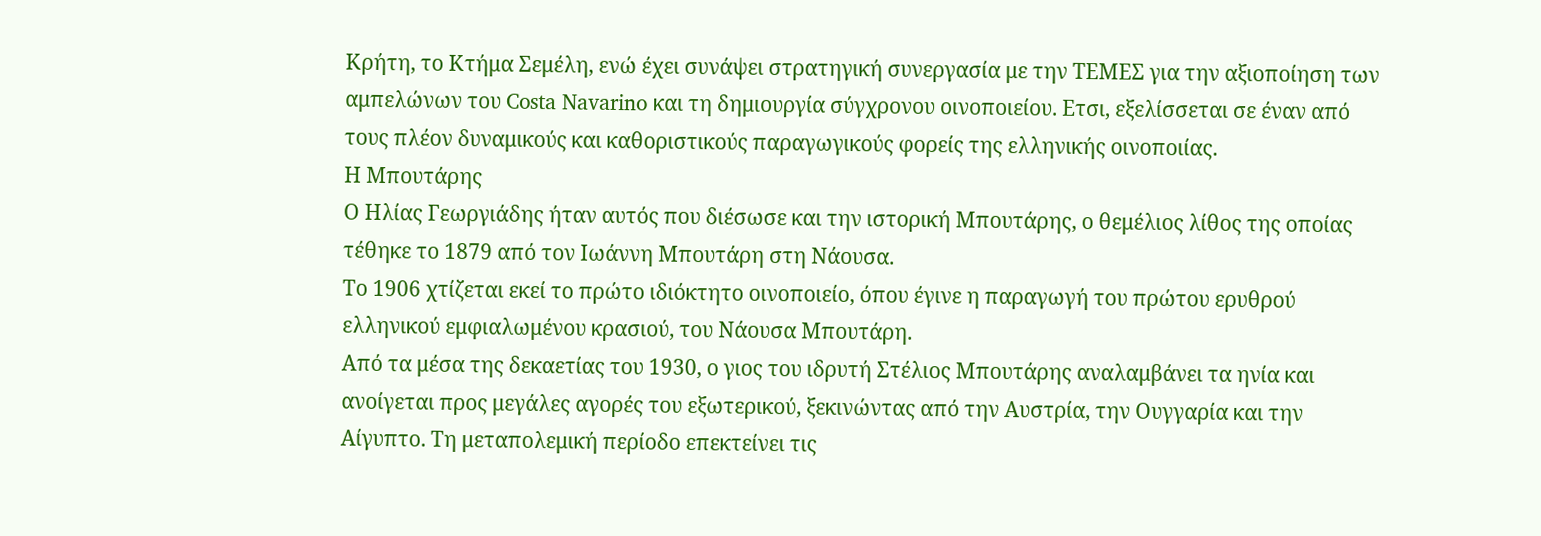Κρήτη, το Κτήμα Σεμέλη, ενώ έχει συνάψει στρατηγική συνεργασία με την ΤΕΜΕΣ για την αξιοποίηση των αμπελώνων του Costa Navarino και τη δημιουργία σύγχρονου οινοποιείου. Ετσι, εξελίσσεται σε έναν από τους πλέον δυναμικούς και καθοριστικούς παραγωγικούς φορείς της ελληνικής οινοποιίας.
Η Μπουτάρης
Ο Ηλίας Γεωργιάδης ήταν αυτός που διέσωσε και την ιστορική Μπουτάρης, ο θεμέλιος λίθος της οποίας τέθηκε το 1879 από τον Ιωάννη Μπουτάρη στη Νάουσα.
Το 1906 χτίζεται εκεί το πρώτο ιδιόκτητο οινοποιείο, όπου έγινε η παραγωγή του πρώτου ερυθρού ελληνικού εμφιαλωμένου κρασιού, του Νάουσα Μπουτάρη.
Από τα μέσα της δεκαετίας του 1930, ο γιος του ιδρυτή Στέλιος Μπουτάρης αναλαμβάνει τα ηνία και ανοίγεται προς μεγάλες αγορές του εξωτερικού, ξεκινώντας από την Αυστρία, την Ουγγαρία και την Αίγυπτο. Τη μεταπολεμική περίοδο επεκτείνει τις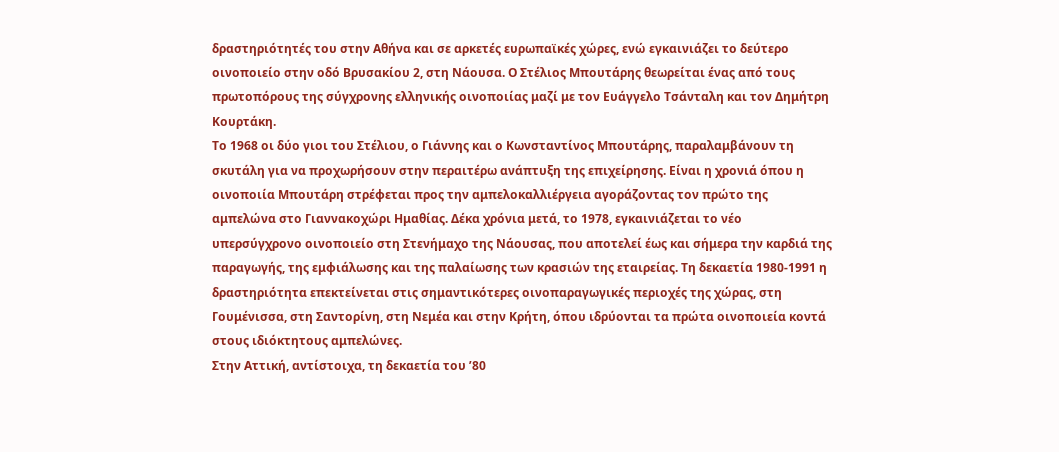δραστηριότητές του στην Αθήνα και σε αρκετές ευρωπαϊκές χώρες, ενώ εγκαινιάζει το δεύτερο οινοποιείο στην οδό Βρυσακίου 2, στη Νάουσα. Ο Στέλιος Μπουτάρης θεωρείται ένας από τους πρωτοπόρους της σύγχρονης ελληνικής οινοποιίας μαζί με τον Ευάγγελο Τσάνταλη και τον Δημήτρη Κουρτάκη.
Το 1968 οι δύο γιοι του Στέλιου, ο Γιάννης και ο Κωνσταντίνος Μπουτάρης, παραλαμβάνουν τη σκυτάλη για να προχωρήσουν στην περαιτέρω ανάπτυξη της επιχείρησης. Είναι η χρονιά όπου η οινοποιία Μπουτάρη στρέφεται προς την αμπελοκαλλιέργεια αγοράζοντας τον πρώτο της αμπελώνα στο Γιαννακοχώρι Ημαθίας. Δέκα χρόνια μετά, το 1978, εγκαινιάζεται το νέο υπερσύγχρονο οινοποιείο στη Στενήμαχο της Νάουσας, που αποτελεί έως και σήμερα την καρδιά της παραγωγής, της εμφιάλωσης και της παλαίωσης των κρασιών της εταιρείας. Τη δεκαετία 1980-1991 η δραστηριότητα επεκτείνεται στις σημαντικότερες οινοπαραγωγικές περιοχές της χώρας, στη Γουμένισσα, στη Σαντορίνη, στη Νεμέα και στην Κρήτη, όπου ιδρύονται τα πρώτα οινοποιεία κοντά στους ιδιόκτητους αμπελώνες.
Στην Αττική, αντίστοιχα, τη δεκαετία του ’80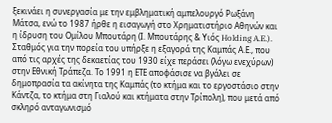ξεκινάει η συνεργασία με την εμβληματική αμπελουργό Ρωξάνη Μάτσα, ενώ το 1987 ήρθε η εισαγωγή στο Χρηματιστήριο Αθηνών και η ίδρυση του Ομίλου Μπουτάρη (Ι. Μπουτάρης & Υιός Holding A.E.).
Σταθμός για την πορεία του υπήρξε η εξαγορά της Καμπάς Α.Ε., που από τις αρχές της δεκαετίας του 1930 είχε περάσει (λόγω ενεχύρων) στην Εθνική Τράπεζα. Το 1991 η ΕΤΕ αποφάσισε να βγάλει σε δημοπρασία τα ακίνητα της Καμπάς (το κτήμα και το εργοστάσιο στην Κάντζα, το κτήμα στη Γιαλού και κτήματα στην Τρίπολη), που μετά από σκληρό ανταγωνισμό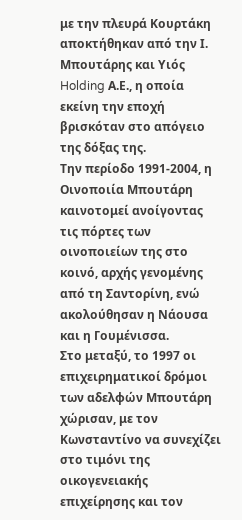με την πλευρά Κουρτάκη αποκτήθηκαν από την Ι. Μπουτάρης και Υιός Holding Α.Ε., η οποία εκείνη την εποχή βρισκόταν στο απόγειο της δόξας της.
Την περίοδο 1991-2004, η Οινοποιία Μπουτάρη καινοτομεί ανοίγοντας τις πόρτες των οινοποιείων της στο κοινό, αρχής γενομένης από τη Σαντορίνη, ενώ ακολούθησαν η Νάουσα και η Γουμένισσα.
Στο μεταξύ, το 1997 οι επιχειρηματικοί δρόμοι των αδελφών Μπουτάρη χώρισαν, με τον Κωνσταντίνο να συνεχίζει στο τιμόνι της οικογενειακής επιχείρησης και τον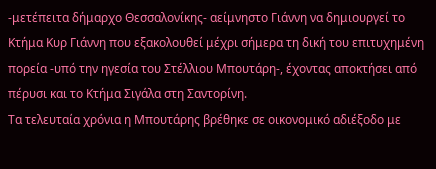-μετέπειτα δήμαρχο Θεσσαλονίκης- αείμνηστο Γιάννη να δημιουργεί το Kτήμα Kυρ Γιάννη που εξακολουθεί μέχρι σήμερα τη δική του επιτυχημένη πορεία -υπό την ηγεσία του Στέλλιου Μπουτάρη-, έχοντας αποκτήσει από πέρυσι και το Κτήμα Σιγάλα στη Σαντορίνη.
Τα τελευταία χρόνια η Μπουτάρης βρέθηκε σε οικονομικό αδιέξοδο με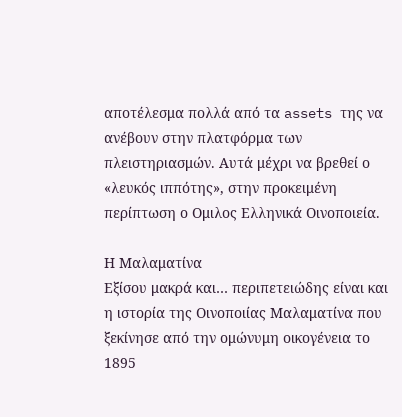αποτέλεσμα πολλά από τα assets της να ανέβουν στην πλατφόρμα των πλειστηριασμών. Αυτά μέχρι να βρεθεί ο «λευκός ιππότης», στην προκειμένη περίπτωση ο Ομιλος Ελληνικά Οινοποιεία.

Η Μαλαματίνα
Εξίσου μακρά και… περιπετειώδης είναι και η ιστορία της Οινοποιίας Μαλαματίνα που ξεκίνησε από την ομώνυμη οικογένεια το 1895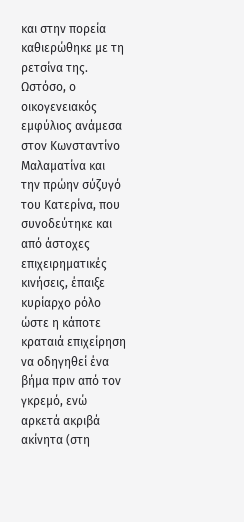και στην πορεία καθιερώθηκε με τη ρετσίνα της. Ωστόσο, ο οικογενειακός εμφύλιος ανάμεσα στον Κωνσταντίνο Μαλαματίνα και την πρώην σύζυγό του Κατερίνα, που συνοδεύτηκε και από άστοχες επιχειρηματικές κινήσεις, έπαιξε κυρίαρχο ρόλο ώστε η κάποτε κραταιά επιχείρηση να οδηγηθεί ένα βήμα πριν από τον γκρεμό, ενώ αρκετά ακριβά ακίνητα (στη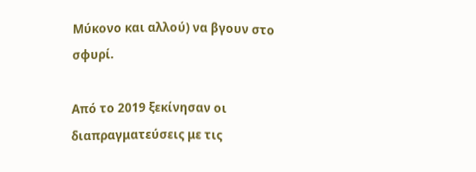Μύκονο και αλλού) να βγουν στο σφυρί.

Από το 2019 ξεκίνησαν οι διαπραγματεύσεις με τις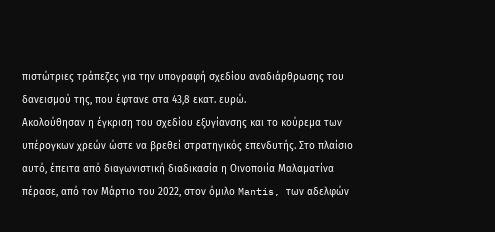πιστώτριες τράπεζες για την υπογραφή σχεδίου αναδιάρθρωσης του δανεισμού της, που έφτανε στα 43,8 εκατ. ευρώ.
Ακολούθησαν η έγκριση του σχεδίου εξυγίανσης και το κούρεμα των υπέρογκων χρεών ώστε να βρεθεί στρατηγικός επενδυτής. Στο πλαίσιο αυτό, έπειτα από διαγωνιστική διαδικασία η Οινοποιία Μαλαματίνα πέρασε, από τον Μάρτιο του 2022, στον όμιλο Mantis, των αδελφών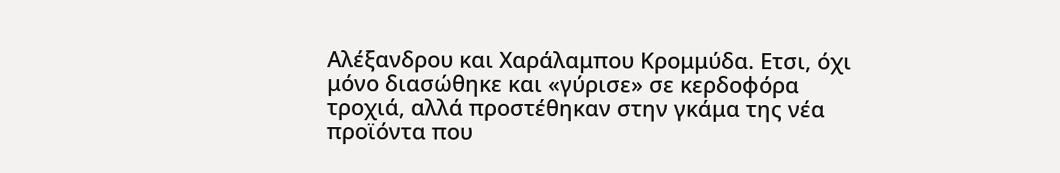Αλέξανδρου και Χαράλαμπου Κρομμύδα. Ετσι, όχι μόνο διασώθηκε και «γύρισε» σε κερδοφόρα τροχιά, αλλά προστέθηκαν στην γκάμα της νέα προϊόντα που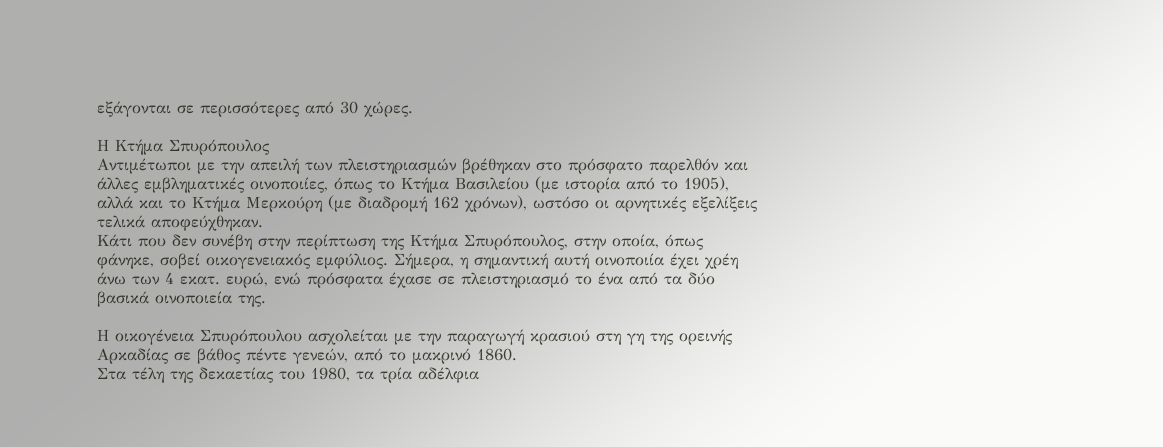εξάγονται σε περισσότερες από 30 χώρες.

Η Κτήμα Σπυρόπουλος
Αντιμέτωποι με την απειλή των πλειστηριασμών βρέθηκαν στο πρόσφατο παρελθόν και άλλες εμβληματικές οινοποιίες, όπως το Κτήμα Βασιλείου (με ιστορία από το 1905), αλλά και το Κτήμα Μερκούρη (με διαδρομή 162 χρόνων), ωστόσο οι αρνητικές εξελίξεις τελικά αποφεύχθηκαν.
Κάτι που δεν συνέβη στην περίπτωση της Κτήμα Σπυρόπουλος, στην οποία, όπως φάνηκε, σοβεί οικογενειακός εμφύλιος. Σήμερα, η σημαντική αυτή οινοποιία έχει χρέη άνω των 4 εκατ. ευρώ, ενώ πρόσφατα έχασε σε πλειστηριασμό το ένα από τα δύο βασικά οινοποιεία της.

Η οικογένεια Σπυρόπουλου ασχολείται με την παραγωγή κρασιού στη γη της ορεινής Αρκαδίας σε βάθος πέντε γενεών, από το μακρινό 1860.
Στα τέλη της δεκαετίας του 1980, τα τρία αδέλφια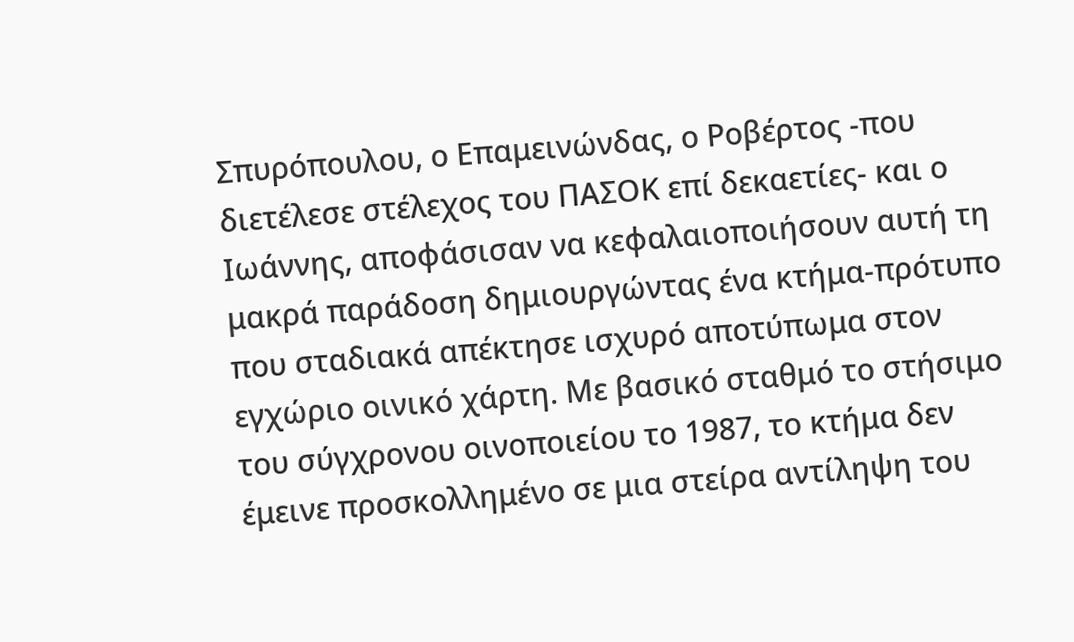Σπυρόπουλου, ο Επαμεινώνδας, ο Ροβέρτος -που διετέλεσε στέλεχος του ΠΑΣΟΚ επί δεκαετίες- και ο Ιωάννης, αποφάσισαν να κεφαλαιοποιήσουν αυτή τη μακρά παράδοση δημιουργώντας ένα κτήμα-πρότυπο που σταδιακά απέκτησε ισχυρό αποτύπωμα στον εγχώριο οινικό χάρτη. Με βασικό σταθμό το στήσιμο του σύγχρονου οινοποιείου το 1987, το κτήμα δεν έμεινε προσκολλημένο σε μια στείρα αντίληψη του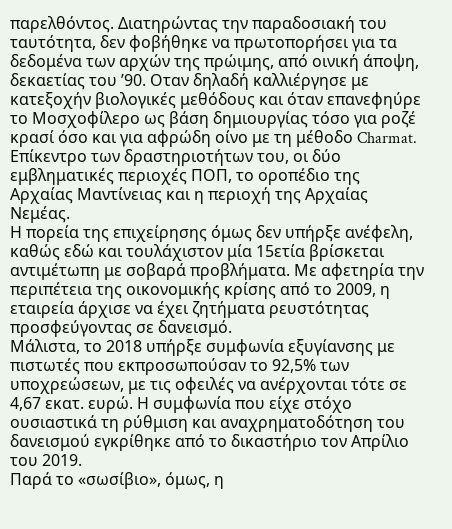παρελθόντος. Διατηρώντας την παραδοσιακή του ταυτότητα, δεν φοβήθηκε να πρωτοπορήσει για τα δεδομένα των αρχών της πρώιμης, από οινική άποψη, δεκαετίας του ’90. Οταν δηλαδή καλλιέργησε με κατεξοχήν βιολογικές μεθόδους και όταν επανεφηύρε το Μοσχοφίλερο ως βάση δημιουργίας τόσο για ροζέ κρασί όσο και για αφρώδη οίνο με τη μέθοδο Charmat. Επίκεντρο των δραστηριοτήτων του, οι δύο εμβληματικές περιοχές ΠΟΠ, το οροπέδιο της Αρχαίας Μαντίνειας και η περιοχή της Αρχαίας Νεμέας.
Η πορεία της επιχείρησης όμως δεν υπήρξε ανέφελη, καθώς εδώ και τουλάχιστον μία 15ετία βρίσκεται αντιμέτωπη με σοβαρά προβλήματα. Με αφετηρία την περιπέτεια της οικονομικής κρίσης από το 2009, η εταιρεία άρχισε να έχει ζητήματα ρευστότητας προσφεύγοντας σε δανεισμό.
Μάλιστα, το 2018 υπήρξε συμφωνία εξυγίανσης με πιστωτές που εκπροσωπούσαν το 92,5% των υποχρεώσεων, με τις οφειλές να ανέρχονται τότε σε 4,67 εκατ. ευρώ. Η συμφωνία που είχε στόχο ουσιαστικά τη ρύθμιση και αναχρηματοδότηση του δανεισμού εγκρίθηκε από το δικαστήριο τον Απρίλιο του 2019.
Παρά το «σωσίβιο», όμως, η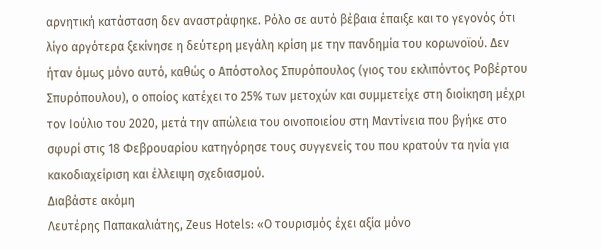αρνητική κατάσταση δεν αναστράφηκε. Ρόλο σε αυτό βέβαια έπαιξε και το γεγονός ότι λίγο αργότερα ξεκίνησε η δεύτερη μεγάλη κρίση με την πανδημία του κορωνοϊού. Δεν ήταν όμως μόνο αυτό, καθώς ο Απόστολος Σπυρόπουλος (γιος του εκλιπόντος Ροβέρτου Σπυρόπουλου), ο οποίος κατέχει το 25% των μετοχών και συμμετείχε στη διοίκηση μέχρι τον Ιούλιο του 2020, μετά την απώλεια του οινοποιείου στη Μαντίνεια που βγήκε στο σφυρί στις 18 Φεβρουαρίου κατηγόρησε τους συγγενείς του που κρατούν τα ηνία για κακοδιαχείριση και έλλειψη σχεδιασμού.
Διαβάστε ακόμη
Λευτέρης Παπακαλιάτης, Zeus Hotels: «Ο τουρισμός έχει αξία μόνο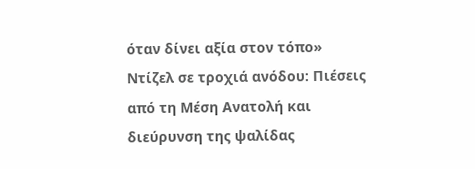όταν δίνει αξία στον τόπο»
Ντίζελ σε τροχιά ανόδου: Πιέσεις από τη Μέση Ανατολή και διεύρυνση της ψαλίδας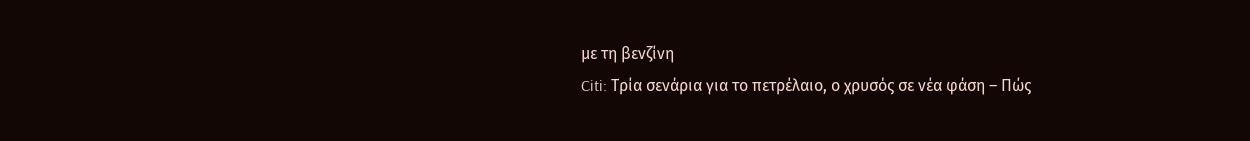με τη βενζίνη
Citi: Τρία σενάρια για το πετρέλαιο, ο χρυσός σε νέα φάση – Πώς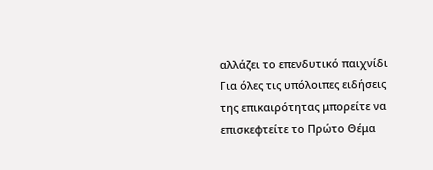αλλάζει το επενδυτικό παιχνίδι
Για όλες τις υπόλοιπες ειδήσεις της επικαιρότητας μπορείτε να επισκεφτείτε το Πρώτο Θέμα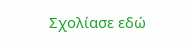Σχολίασε εδώ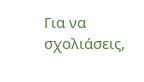Για να σχολιάσεις,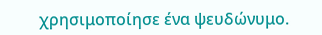χρησιμοποίησε ένα ψευδώνυμο.